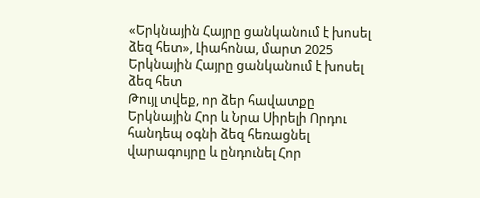«Երկնային Հայրը ցանկանում է խոսել ձեզ հետ», Լիահոնա, մարտ 2025
Երկնային Հայրը ցանկանում է խոսել ձեզ հետ
Թույլ տվեք, որ ձեր հավատքը Երկնային Հոր և Նրա Սիրելի Որդու հանդեպ օգնի ձեզ հեռացնել վարագույրը և ընդունել Հոր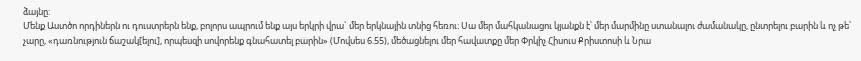ձայնը:
Մենք Աստծո որդիներն ու դուստրերն ենք, բոլորս ապրում ենք այս երկրի վրա` մեր երկնային տնից հեռու։ Սա մեր մահկանացու կյանքն է՝ մեր մարմինը ստանալու ժամանակը, ընտրելու բարին և ոչ թե՝ չարը, «դառնություն ճաշակ[ելու], որպեսզի սովորենք գնահատել բարին» (Մովսես 6.55), մեծացնելու մեր հավատքը մեր Փրկիչ Հիսուս Քրիստոսի և Նրա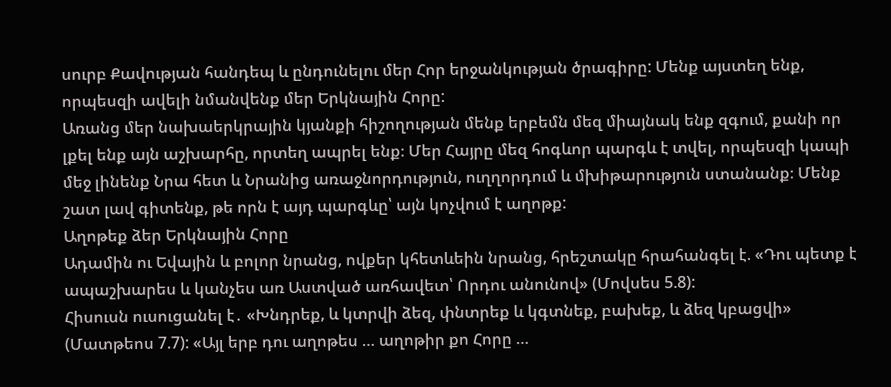սուրբ Քավության հանդեպ և ընդունելու մեր Հոր երջանկության ծրագիրը: Մենք այստեղ ենք, որպեսզի ավելի նմանվենք մեր Երկնային Հորը:
Առանց մեր նախաերկրային կյանքի հիշողության մենք երբեմն մեզ միայնակ ենք զգում, քանի որ լքել ենք այն աշխարհը, որտեղ ապրել ենք։ Մեր Հայրը մեզ հոգևոր պարգև է տվել, որպեսզի կապի մեջ լինենք Նրա հետ և Նրանից առաջնորդություն, ուղղորդում և մխիթարություն ստանանք։ Մենք շատ լավ գիտենք, թե որն է այդ պարգևը՝ այն կոչվում է աղոթք:
Աղոթեք ձեր Երկնային Հորը
Ադամին ու Եվային և բոլոր նրանց, ովքեր կհետևեին նրանց, հրեշտակը հրահանգել է. «Դու պետք է ապաշխարես և կանչես առ Աստված առհավետ՝ Որդու անունով» (Մովսես 5.8):
Հիսուսն ուսուցանել է․ «Խնդրեք, և կտրվի ձեզ, փնտրեք և կգտնեք, բախեք, և ձեզ կբացվի» (Մատթեոս 7.7): «Այլ երբ դու աղոթես … աղոթիր քո Հորը …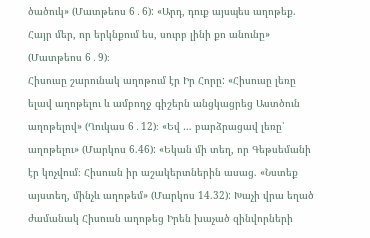ծածուկ» (Մատթեոս 6․6): «Արդ, դուք այսպես աղոթեք. Հայր մեր, որ երկնքում ես, սուրբ լինի քո անունը» (Մատթեոս 6․9)։
Հիսուսը շարունակ աղոթում էր Իր Հորը: «Հիսուսը լեռը ելավ աղոթելու և ամբողջ գիշերն անցկացրեց Աստծուն աղոթելով» (Ղուկաս 6․12)։ «Եվ … բարձրացավ լեռը՝ աղոթելու» (Մարկոս 6.46): «Եկան մի տեղ, որ Գեթսեմանի էր կոչվում։ Հիսուսն իր աշակերտներին ասաց. «Նստեք այստեղ, մինչև աղոթեմ» (Մարկոս 14.32): Խաչի վրա եղած ժամանակ Հիսուսն աղոթեց Իրեն խաչած զինվորների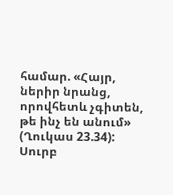համար. «Հայր, ներիր նրանց, որովհետև չգիտեն, թե ինչ են անում» (Ղուկաս 23.34):
Սուրբ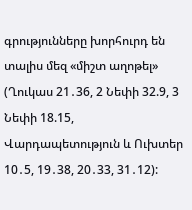գրությունները խորհուրդ են տալիս մեզ «միշտ աղոթել» (Ղուկաս 21․36, 2 Նեփի 32.9, 3 Նեփի 18.15, Վարդապետություն և Ուխտեր 10․5, 19․38, 20․33, 31․12):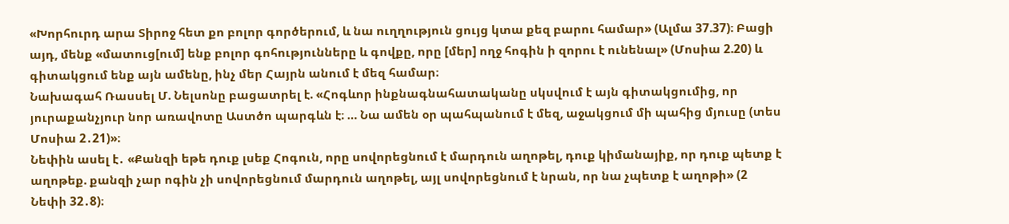«Խորհուրդ արա Տիրոջ հետ քո բոլոր գործերում, և նա ուղղություն ցույց կտա քեզ բարու համար» (Ալմա 37.37)։ Բացի այդ, մենք «մատուց[ում] ենք բոլոր գոհությունները և գովքը, որը [մեր] ողջ հոգին ի զորու է ունենալ» (Մոսիա 2.20) և գիտակցում ենք այն ամենը, ինչ մեր Հայրն անում է մեզ համար։
Նախագահ Ռասսել Մ. Նելսոնը բացատրել է. «Հոգևոր ինքնագնահատականը սկսվում է այն գիտակցումից, որ յուրաքանչյուր նոր առավոտը Աստծո պարգևն է։ … Նա ամեն օր պահպանում է մեզ, աջակցում մի պահից մյուսը (տես Մոսիա 2․21)»։
Նեփին ասել է․ «Քանզի եթե դուք լսեք Հոգուն, որը սովորեցնում է մարդուն աղոթել, դուք կիմանայիք, որ դուք պետք է աղոթեք. քանզի չար ոգին չի սովորեցնում մարդուն աղոթել, այլ սովորեցնում է նրան, որ նա չպետք է աղոթի» (2 Նեփի 32․8)։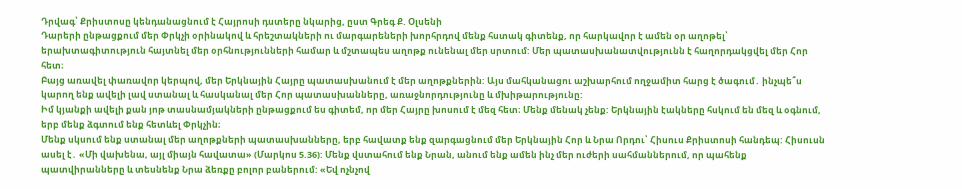Դրվագ՝ Քրիստոսը կենդանացնում է Հայրոսի դստերը նկարից, ըստ Գրեգ Ք. Օլսենի
Դարերի ընթացքում մեր Փրկչի օրինակով և հրեշտակների ու մարգարեների խորհրդով մենք հստակ գիտենք, որ հարկավոր է ամեն օր աղոթել՝ երախտագիտություն հայտնել մեր օրհնությունների համար և մշտապես աղոթք ունենալ մեր սրտում: Մեր պատասխանատվությունն է հաղորդակցվել մեր Հոր հետ։
Բայց առավել փառավոր կերպով, մեր Երկնային Հայրը պատասխանում է մեր աղոթքներին: Այս մահկանացու աշխարհում ողջամիտ հարց է ծագում․ ինչպե՞ս կարող ենք ավելի լավ ստանալ և հասկանալ մեր Հոր պատասխանները, առաջնորդությունը և մխիթարությունը:
Իմ կյանքի ավելի քան յոթ տասնամյակների ընթացքում ես գիտեմ, որ մեր Հայրը խոսում է մեզ հետ։ Մենք մենակ չենք: Երկնային էակները հսկում են մեզ և օգնում, երբ մենք ձգտում ենք հետևել Փրկչին։
Մենք սկսում ենք ստանալ մեր աղոթքների պատասխանները, երբ հավատք ենք զարգացնում մեր Երկնային Հոր և Նրա Որդու՝ Հիսուս Քրիստոսի հանդեպ: Հիսուսն ասել է․ «Մի վախենա, այլ միայն հավատա» (Մարկոս 5.36): Մենք վստահում ենք Նրան, անում ենք ամեն ինչ մեր ուժերի սահմաններում, որ պահենք պատվիրանները և տեսնենք Նրա ձեռքը բոլոր բաներում: «Եվ ոչնչով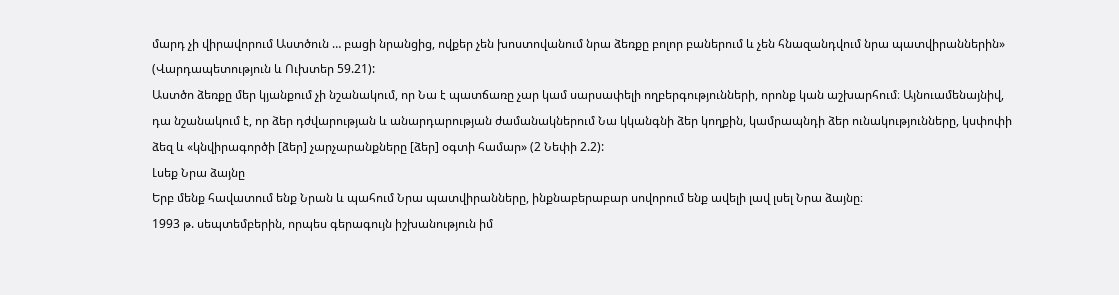մարդ չի վիրավորում Աստծուն … բացի նրանցից, ովքեր չեն խոստովանում նրա ձեռքը բոլոր բաներում և չեն հնազանդվում նրա պատվիրաններին» (Վարդապետություն և Ուխտեր 59.21):
Աստծո ձեռքը մեր կյանքում չի նշանակում, որ Նա է պատճառը չար կամ սարսափելի ողբերգությունների, որոնք կան աշխարհում։ Այնուամենայնիվ, դա նշանակում է, որ ձեր դժվարության և անարդարության ժամանակներում Նա կկանգնի ձեր կողքին, կամրապնդի ձեր ունակությունները, կսփոփի ձեզ և «կնվիրագործի [ձեր] չարչարանքները [ձեր] օգտի համար» (2 Նեփի 2.2):
Լսեք Նրա ձայնը
Երբ մենք հավատում ենք Նրան և պահում Նրա պատվիրանները, ինքնաբերաբար սովորում ենք ավելի լավ լսել Նրա ձայնը։
1993 թ. սեպտեմբերին, որպես գերագույն իշխանություն իմ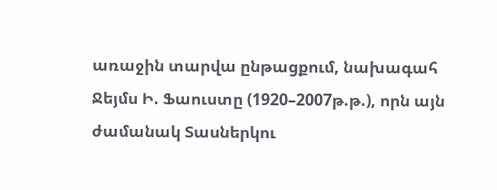առաջին տարվա ընթացքում, նախագահ Ջեյմս Ի. Ֆաուստը (1920–2007թ.թ.), որն այն ժամանակ Տասներկու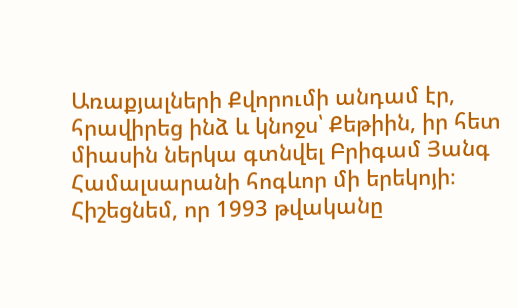Առաքյալների Քվորումի անդամ էր, հրավիրեց ինձ և կնոջս՝ Քեթիին, իր հետ միասին ներկա գտնվել Բրիգամ Յանգ Համալսարանի հոգևոր մի երեկոյի։ Հիշեցնեմ, որ 1993 թվականը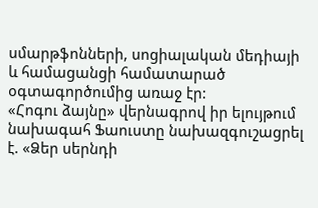սմարթֆոնների, սոցիալական մեդիայի և համացանցի համատարած օգտագործումից առաջ էր:
«Հոգու ձայնը» վերնագրով իր ելույթում նախագահ Ֆաուստը նախազգուշացրել է. «Ձեր սերնդի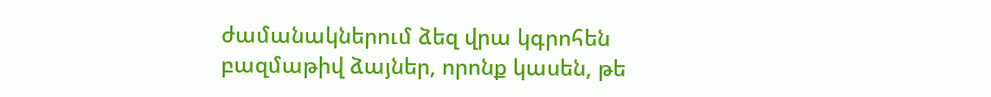ժամանակներում ձեզ վրա կգրոհեն բազմաթիվ ձայներ, որոնք կասեն, թե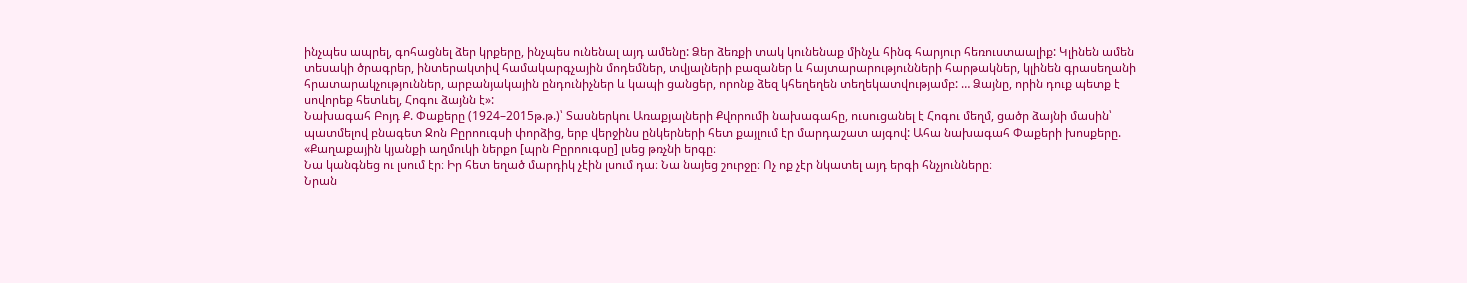ինչպես ապրել, գոհացնել ձեր կրքերը, ինչպես ունենալ այդ ամենը: Ձեր ձեռքի տակ կունենաք մինչև հինգ հարյուր հեռուստաալիք: Կլինեն ամեն տեսակի ծրագրեր, ինտերակտիվ համակարգչային մոդեմներ, տվյալների բազաներ և հայտարարությունների հարթակներ, կլինեն գրասեղանի հրատարակչություններ, արբանյակային ընդունիչներ և կապի ցանցեր, որոնք ձեզ կհեղեղեն տեղեկատվությամբ: … Ձայնը, որին դուք պետք է սովորեք հետևել, Հոգու ձայնն է»:
Նախագահ Բոյդ Ք. Փաքերը (1924–2015թ.թ.)՝ Տասներկու Առաքյալների Քվորումի նախագահը, ուսուցանել է Հոգու մեղմ, ցածր ձայնի մասին՝ պատմելով բնագետ Ջոն Բըրոուգսի փորձից, երբ վերջինս ընկերների հետ քայլում էր մարդաշատ այգով: Ահա նախագահ Փաքերի խոսքերը.
«Քաղաքային կյանքի աղմուկի ներքո [պրն Բըրոուգսը] լսեց թռչնի երգը։
Նա կանգնեց ու լսում էր։ Իր հետ եղած մարդիկ չէին լսում դա։ Նա նայեց շուրջը։ Ոչ ոք չէր նկատել այդ երգի հնչյունները։
Նրան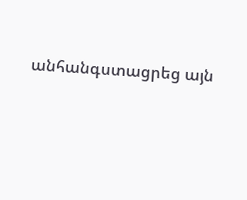անհանգստացրեց այն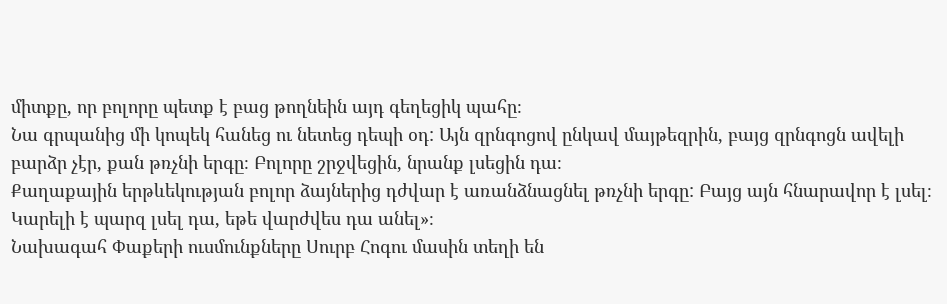միտքը, որ բոլորը պետք է բաց թողնեին այդ գեղեցիկ պահը։
Նա գրպանից մի կոպեկ հանեց ու նետեց դեպի օդ: Այն զրնգոցով ընկավ մայթեզրին, բայց զրնգոցն ավելի բարձր չէր, քան թռչնի երգը։ Բոլորը շրջվեցին, նրանք լսեցին դա։
Քաղաքային երթևեկության բոլոր ձայներից դժվար է առանձնացնել թռչնի երգը: Բայց այն հնարավոր է լսել։ Կարելի է պարզ լսել դա, եթե վարժվես դա անել»։
Նախագահ Փաքերի ուսմունքները Սուրբ Հոգու մասին տեղի են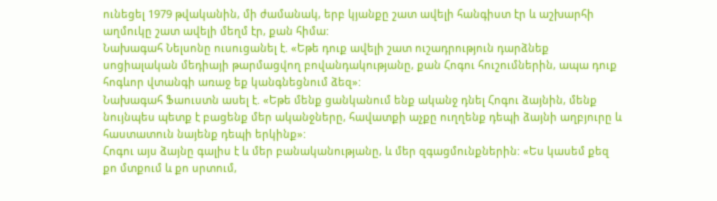ունեցել 1979 թվականին, մի ժամանակ, երբ կյանքը շատ ավելի հանգիստ էր և աշխարհի աղմուկը շատ ավելի մեղմ էր, քան հիմա:
Նախագահ Նելսոնը ուսուցանել է. «Եթե դուք ավելի շատ ուշադրություն դարձնեք սոցիալական մեդիայի թարմացվող բովանդակությանը, քան Հոգու հուշումներին, ապա դուք հոգևոր վտանգի առաջ եք կանգնեցնում ձեզ»:
Նախագահ Ֆաուստն ասել է. «Եթե մենք ցանկանում ենք ականջ դնել Հոգու ձայնին, մենք նույնպես պետք է բացենք մեր ականջները, հավատքի աչքը ուղղենք դեպի ձայնի աղբյուրը և հաստատուն նայենք դեպի երկինք»:
Հոգու այս ձայնը գալիս է և մեր բանականությանը, և մեր զգացմունքներին: «Ես կասեմ քեզ քո մտքում և քո սրտում,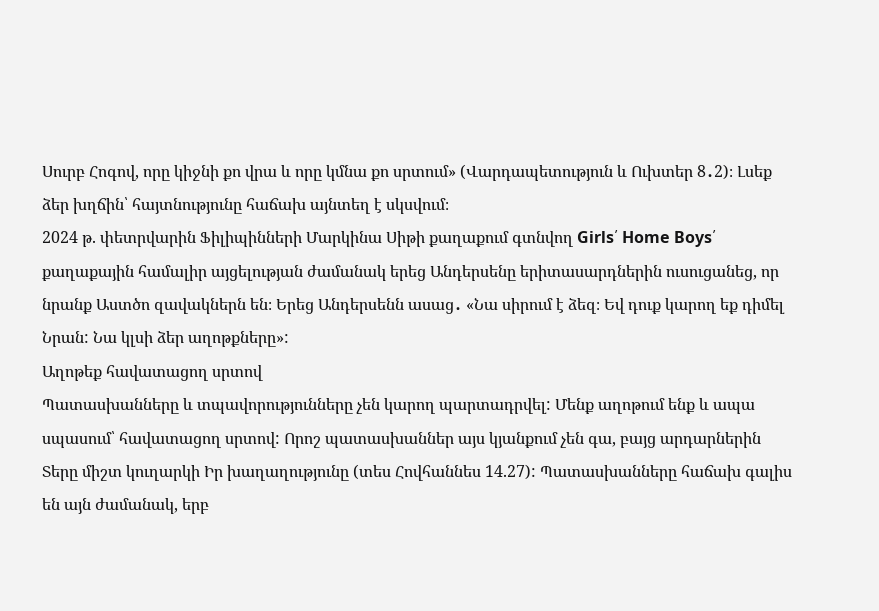Սուրբ Հոգով, որը կիջնի քո վրա և որը կմնա քո սրտում» (Վարդապետություն և Ուխտեր 8․2)։ Լսեք ձեր խղճին՝ հայտնությունը հաճախ այնտեղ է սկսվում։
2024 թ. փետրվարին Ֆիլիպինների Մարկինա Սիթի քաղաքում գտնվող Girls՛ Home Boys՛ քաղաքային համալիր այցելության ժամանակ երեց Անդերսենը երիտասարդներին ուսուցանեց, որ նրանք Աստծո զավակներն են։ Երեց Անդերսենն ասաց․ «Նա սիրում է ձեզ։ Եվ դուք կարող եք դիմել Նրան: Նա կլսի ձեր աղոթքները»:
Աղոթեք հավատացող սրտով
Պատասխանները և տպավորությունները չեն կարող պարտադրվել: Մենք աղոթում ենք և ապա սպասում՝ հավատացող սրտով: Որոշ պատասխաններ այս կյանքում չեն գա, բայց արդարներին Տերը միշտ կուղարկի Իր խաղաղությունը (տես Հովհաննես 14.27): Պատասխանները հաճախ գալիս են այն ժամանակ, երբ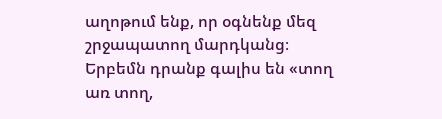աղոթում ենք, որ օգնենք մեզ շրջապատող մարդկանց։ Երբեմն դրանք գալիս են «տող առ տող,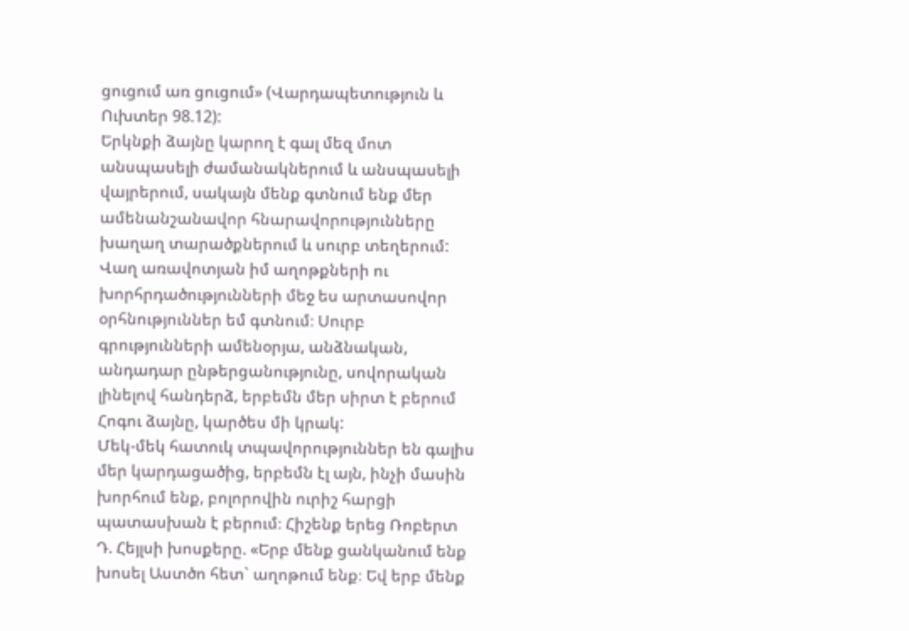ցուցում առ ցուցում» (Վարդապետություն և Ուխտեր 98.12):
Երկնքի ձայնը կարող է գալ մեզ մոտ անսպասելի ժամանակներում և անսպասելի վայրերում, սակայն մենք գտնում ենք մեր ամենանշանավոր հնարավորությունները խաղաղ տարածքներում և սուրբ տեղերում: Վաղ առավոտյան իմ աղոթքների ու խորհրդածությունների մեջ ես արտասովոր օրհնություններ եմ գտնում։ Սուրբ գրությունների ամենօրյա, անձնական, անդադար ընթերցանությունը, սովորական լինելով հանդերձ, երբեմն մեր սիրտ է բերում Հոգու ձայնը, կարծես մի կրակ:
Մեկ-մեկ հատուկ տպավորություններ են գալիս մեր կարդացածից, երբեմն էլ այն, ինչի մասին խորհում ենք, բոլորովին ուրիշ հարցի պատասխան է բերում։ Հիշենք երեց Ռոբերտ Դ. Հեյլսի խոսքերը. «Երբ մենք ցանկանում ենք խոսել Աստծո հետ` աղոթում ենք։ Եվ երբ մենք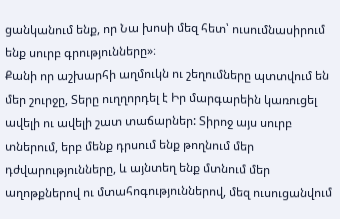ցանկանում ենք, որ Նա խոսի մեզ հետ՝ ուսումնասիրում ենք սուրբ գրությունները»։
Քանի որ աշխարհի աղմուկն ու շեղումները պտտվում են մեր շուրջը, Տերը ուղղորդել է Իր մարգարեին կառուցել ավելի ու ավելի շատ տաճարներ: Տիրոջ այս սուրբ տներում, երբ մենք դրսում ենք թողնում մեր դժվարությունները, և այնտեղ ենք մտնում մեր աղոթքներով ու մտահոգություններով, մեզ ուսուցանվում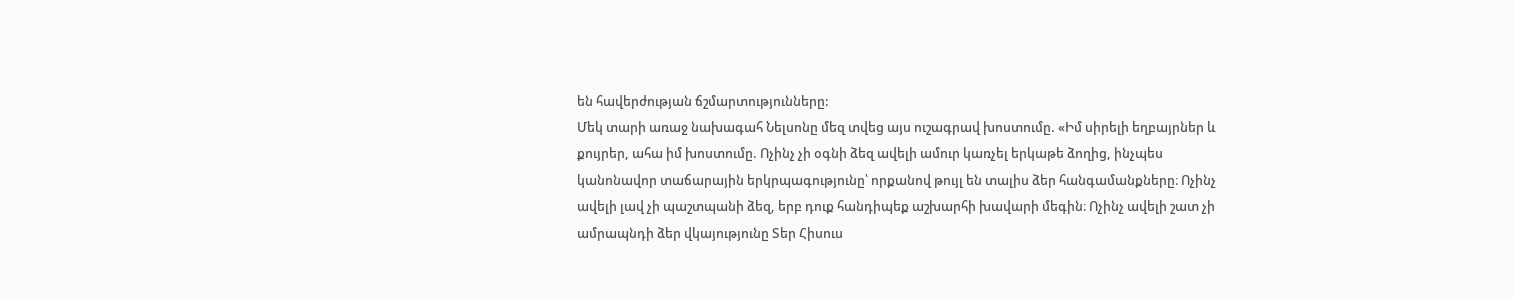են հավերժության ճշմարտությունները:
Մեկ տարի առաջ նախագահ Նելսոնը մեզ տվեց այս ուշագրավ խոստումը. «Իմ սիրելի եղբայրներ և քույրեր, ահա իմ խոստումը. Ոչինչ չի օգնի ձեզ ավելի ամուր կառչել երկաթե ձողից, ինչպես կանոնավոր տաճարային երկրպագությունը՝ որքանով թույլ են տալիս ձեր հանգամանքները։ Ոչինչ ավելի լավ չի պաշտպանի ձեզ, երբ դուք հանդիպեք աշխարհի խավարի մեգին։ Ոչինչ ավելի շատ չի ամրապնդի ձեր վկայությունը Տեր Հիսուս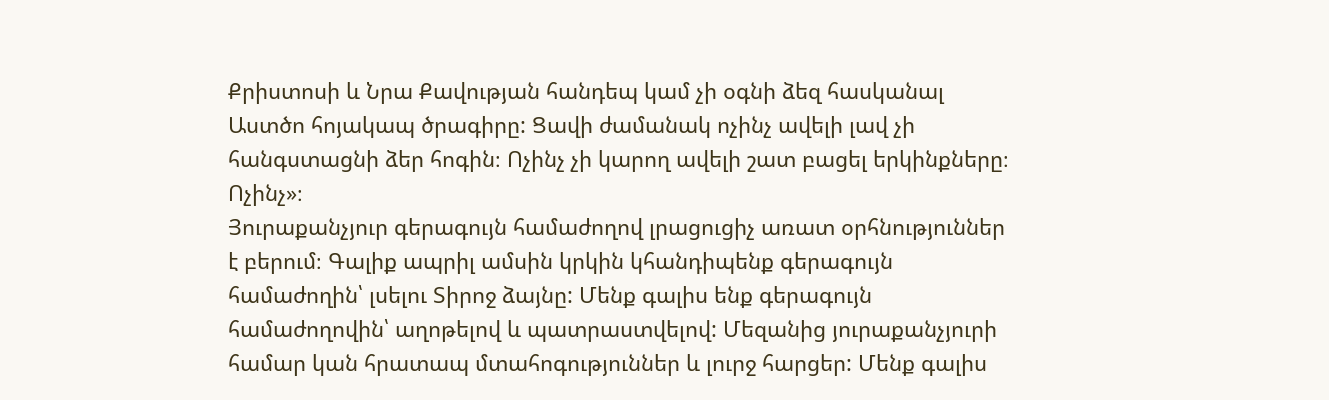Քրիստոսի և Նրա Քավության հանդեպ կամ չի օգնի ձեզ հասկանալ Աստծո հոյակապ ծրագիրը: Ցավի ժամանակ ոչինչ ավելի լավ չի հանգստացնի ձեր հոգին։ Ոչինչ չի կարող ավելի շատ բացել երկինքները։ Ոչինչ»։
Յուրաքանչյուր գերագույն համաժողով լրացուցիչ առատ օրհնություններ է բերում։ Գալիք ապրիլ ամսին կրկին կհանդիպենք գերագույն համաժողին՝ լսելու Տիրոջ ձայնը: Մենք գալիս ենք գերագույն համաժողովին՝ աղոթելով և պատրաստվելով: Մեզանից յուրաքանչյուրի համար կան հրատապ մտահոգություններ և լուրջ հարցեր: Մենք գալիս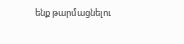ենք թարմացնելու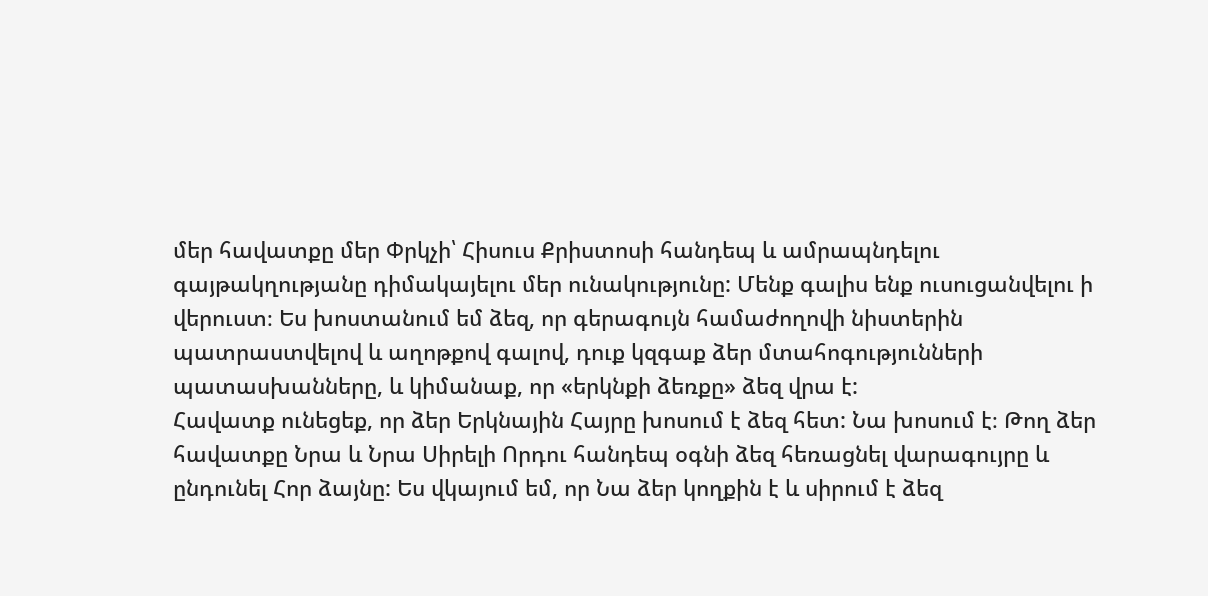մեր հավատքը մեր Փրկչի՝ Հիսուս Քրիստոսի հանդեպ և ամրապնդելու գայթակղությանը դիմակայելու մեր ունակությունը: Մենք գալիս ենք ուսուցանվելու ի վերուստ։ Ես խոստանում եմ ձեզ, որ գերագույն համաժողովի նիստերին պատրաստվելով և աղոթքով գալով, դուք կզգաք ձեր մտահոգությունների պատասխանները, և կիմանաք, որ «երկնքի ձեռքը» ձեզ վրա է:
Հավատք ունեցեք, որ ձեր Երկնային Հայրը խոսում է ձեզ հետ: Նա խոսում է։ Թող ձեր հավատքը Նրա և Նրա Սիրելի Որդու հանդեպ օգնի ձեզ հեռացնել վարագույրը և ընդունել Հոր ձայնը: Ես վկայում եմ, որ Նա ձեր կողքին է և սիրում է ձեզ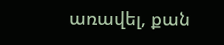առավել, քան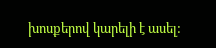խոսքերով կարելի է ասել: